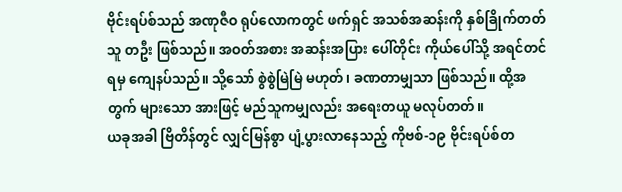ဗိုင်းရပ်စ်သည် အဏုဇီဝ ရုပ်လောကတွင် ဖက်ရှင် အသစ်အဆန်းကို နှစ်ခြိုက်တတ်သူ တဦး ဖြစ်သည်။ အဝတ်အစား အဆန်းအပြား ပေါ်တိုင်း ကိုယ်ပေါ်သို့ အရင်တင်ရမှ ကျေနပ်သည်။ သို့သော် စွဲစွဲမြဲမြဲ မဟုတ်၊ ခဏတာမျှသာ ဖြစ်သည်။ ထို့အတွက် များသော အားဖြင့် မည်သူကမျှလည်း အရေးတယူ မလုပ်တတ်။
ယခုအခါ ဗြိတိန်တွင် လျှင်မြန်စွာ ပျံ့ပွားလာနေသည့် ကိုဗစ်-၁၉ ဗိုင်းရပ်စ်တ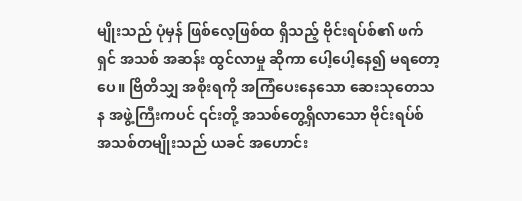မျိုးသည် ပုံမှန် ဖြစ်လေ့ဖြစ်ထ ရှိသည့် ဗိုင်းရပ်စ်၏ ဖက်ရှင် အသစ် အဆန်း ထွင်လာမှု ဆိုကာ ပေါ့ပေါ့နေ၍ မရတော့ပေ။ ဗြိတိသျှ အစိုးရကို အကြံပေးနေသော ဆေးသုတေသန အဖွဲ့ကြီးကပင် ၎င်းတို့ အသစ်တွေ့ရှိလာသော ဗိုင်းရပ်စ် အသစ်တမျိုးသည် ယခင် အဟောင်း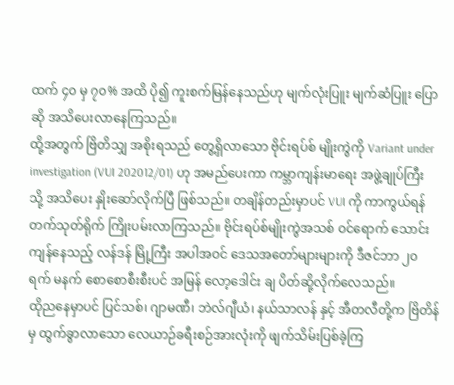ထက် ၄၀ မှ ၇၀% အထိ ပို၍ ကူးစက်မြန်နေသည်ဟု မျက်လုံးပြူး မျက်ဆံပြူး ပြောဆို အသိပေးလာနေကြသည်။
ထို့အတွက် ဗြိတိသျှ အစိုးရသည် တွေ့ရှိလာသော ဗိုင်းရပ်စ် မျိုးကွဲကို Variant under investigation (VUI 202012/01) ဟု အမည်ပေးကာ ကမ္ဘာကျန်းမာရေး အဖွဲ့ချုပ်ကြီးသို့ အသိပေး နှိုးဆော်လိုက်ပြီ ဖြစ်သည်။ တချိန်တည်းမှာပင် VUI ကို ကာကွယ်ရန် တက်သုတ်ရိုက် ကြိုးပမ်းလာကြသည်။ ဗိုင်းရပ်စ်မျိုးကွဲအသစ် ဝင်ရောက် သောင်းကျန်နေသည့် လန်ဒန် မြို့ကြီး အပါအဝင် ဒေသအတော်များများကို ဒီဇင်ဘာ ၂၀ ရက် မနက် စောစောစီးစီးပင် အမြန် လော့ဒေါင်း ချ ပိတ်ဆို့လိုက်လေသည်။
ထိုညနေမှာပင် ပြင်သစ်၊ ဂျာမဏီ၊ ဘဲလ်ဂျီယံ၊ နယ်သာလန် နှင့် အီတလီတို့က ဗြိတိန် မှ ထွက်ခွာလာသော လေယာဉ်ခရီးစဉ်အားလုံးကို ဖျက်သိမ်းပြစ်ခဲ့ကြ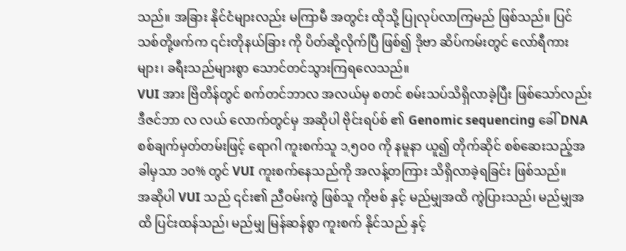သည်။ အခြား နိုင်ငံများလည်း မကြာမီ အတွင်း ထိုသို့ ပြုလုပ်လာကြမည် ဖြစ်သည်။ ပြင်သစ်တို့ဖက်က ၎င်းတိုနယ်ခြား ကို ပိတ်ဆို့လိုက်ပြီ ဖြစ်၍ ဒိုဗာ ဆိပ်ကမ်းတွင် လော်ရီကားများ၊ ခရီးသည်များစွာ သောင်တင်သွားကြရလေသည်။
VUI အား ဗြိတိန်တွင် စက်တင်ဘာလ အလယ်မှ စတင် စမ်းသပ်သိရှိလာခဲ့ပြီး ဖြစ်သော်လည်း ဒီဇင်ဘာ လ လယ် လောက်တွင်မှ အဆိုပါ ဗိုင်းရပ်စ် ၏ Genomic sequencing ခေါ် DNA စစ်ချက်မှတ်တမ်းဖြင့် ရောဂါ ကူးစက်သူ ၁,၅၀၀ ကို နမူနာ ယူ၍ တိုက်ဆိုင် စစ်ဆေးသည့်အခါမှသာ ၁၀% တွင် VUI ကူးစက်နေသည်ကို အလန့်တကြား သိရှိလာခဲ့ရခြင်း ဖြစ်သည်။
အဆိုပါ VUI သည် ၎င်း၏ ညီဝမ်းကွဲ ဖြစ်သူ ကိုဗစ် နှင့် မည်မျှအထိ ကွဲပြားသည်၊ မည်မျှအထိ ပြင်းထန်သည်၊ မည်မျှ မြန်ဆန်စွာ ကူးစက် နိုင်သည် နှင့်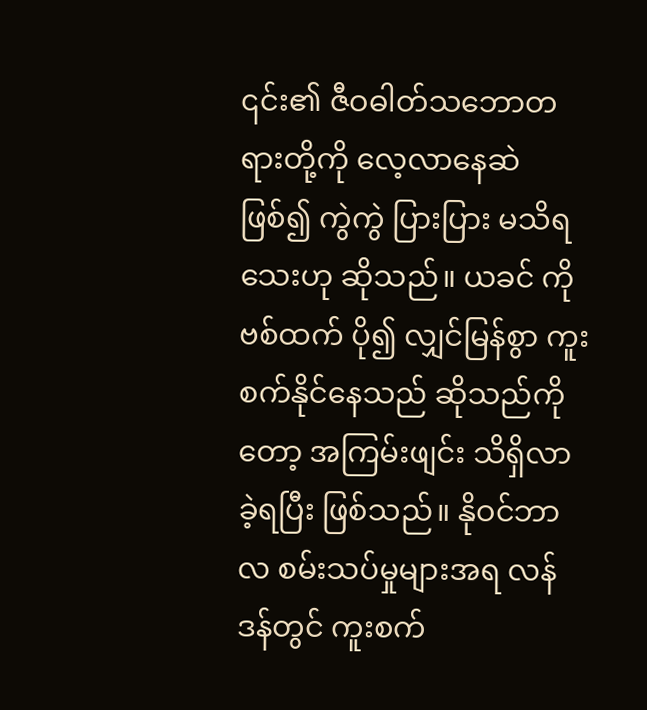၎င်း၏ ဇီဝဓါတ်သဘောတရားတို့ကို လေ့လာနေဆဲ ဖြစ်၍ ကွဲကွဲ ပြားပြား မသိရသေးဟု ဆိုသည်။ ယခင် ကိုဗစ်ထက် ပို၍ လျှင်မြန်စွာ ကူးစက်နိုင်နေသည် ဆိုသည်ကိုတော့ အကြမ်းဖျင်း သိရှိလာခဲ့ရပြီး ဖြစ်သည်။ နိုဝင်ဘာလ စမ်းသပ်မှုများအရ လန်ဒန်တွင် ကူးစက်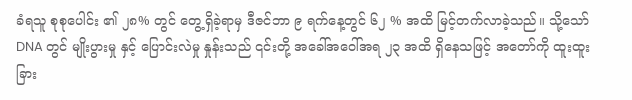ခံရသူ စုစုပေါင်း ၏ ၂၈% တွင် တွေ့ရှိခဲ့ရာမှ ဒီဇင်ဘာ ၉ ရက်နေ့တွင် ၆၂ % အထိ မြင့်တက်လာခဲ့သည်။ သို့သော် DNA တွင် မျိုးပွားမှု နှင့် ပြောင်းလဲမှု နှုန်းသည် ၎င်းတို့ အခေါ်အဝေါ်အရ ၂၃ အထိ ရှိနေသဖြင့် အတော်ကို ထူးထူးခြား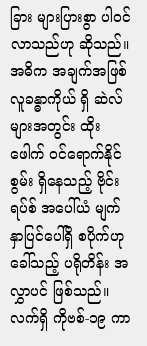ခြား များပြားစွာ ပါဝင်လာသည်ဟု ဆိုသည်။
အဓိက အချက်အဖြစ် လူခန္ဓာကိုယ် ရှိ ဆဲလ်များအတွင်း ထိုးဖေါက် ဝင်ရောက်နိုင်စွမ်း ရှိနေသည့် ဗိုင်းရပ်စ် အပေါ်ယံ မျက်နှာပြင်ပေါ်ရှိ စပိုက်ဟု ခေါ်သည့် ပရိုတိန်း အလွှာပင် ဖြစ်သည်။ လက်ရှိ ကိုဗစ်-၁၉ ကာ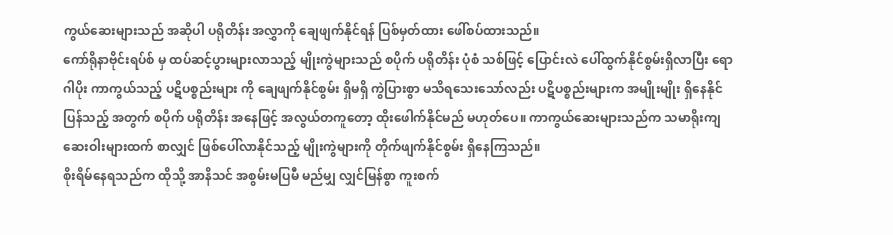ကွယ်ဆေးများသည် အဆိုပါ ပရိုတိန်း အလွှာကို ချေဖျက်နိုင်ရန် ပြစ်မှတ်ထား ဖေါ်စပ်ထားသည်။
ကော်ရိုနာဗိုင်းရပ်စ် မှ ထပ်ဆင့်ပွားများလာသည့် မျိုးကွဲများသည် စပိုက် ပရိုတိန်း ပုံစံ သစ်ဖြင့် ပြောင်းလဲ ပေါ်ထွက်နိုင်စွမ်းရှိလာပြီး ရောဂါပိုး ကာကွယ်သည့် ပဋိပစ္စည်းများ ကို ချေဖျက်နိုင်စွမ်း ရှိမရှိ ကွဲပြားစွာ မသိရသေးသော်လည်း ပဋိပစ္စည်းများက အမျိုးမျိုး ရှိနေနိုင်ပြန်သည့် အတွက် စပိုက် ပရိုတိန်း အနေဖြင့် အလွယ်တကူတော့ ထိုးဖေါက်နိုင်မည် မဟုတ်ပေ။ ကာကွယ်ဆေးများသည်က သမာရိုးကျ ဆေးဝါးများထက် စာလျှင် ဖြစ်ပေါ်လာနိုင်သည့် မျိုးကွဲများကို တိုက်ဖျက်နိုင်စွမ်း ရှိနေကြသည်။
စိုးရိမ်နေရသည်က ထိုသို့ အာနိသင် အစွမ်းမပြမီ မည်မျှ လျှင်မြန်စွာ ကူးစက်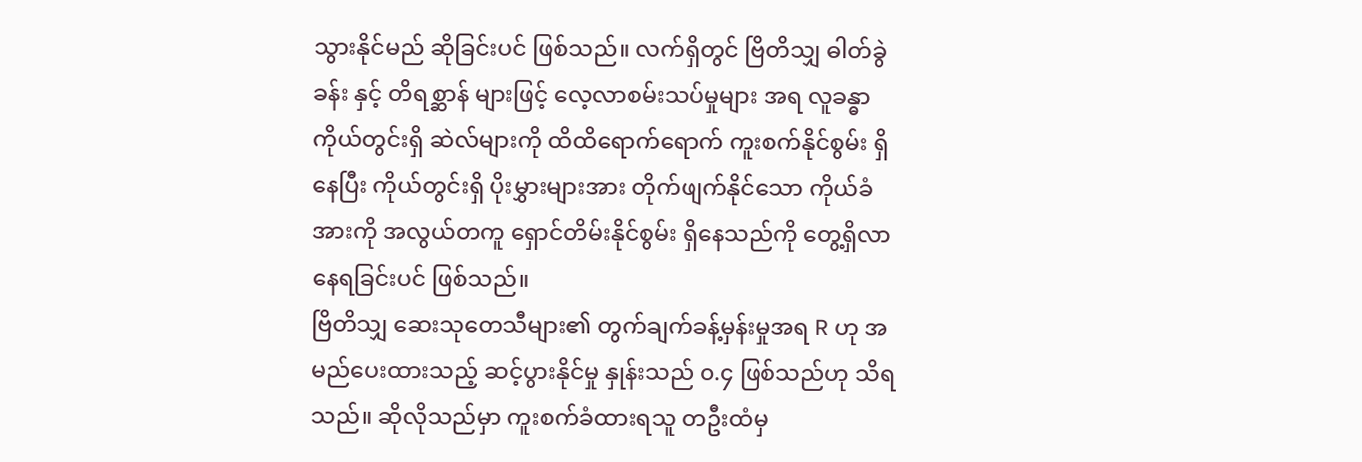သွားနိုင်မည် ဆိုခြင်းပင် ဖြစ်သည်။ လက်ရှိတွင် ဗြိတိသျှ ဓါတ်ခွဲခန်း နှင့် တိရစ္ဆာန် များဖြင့် လေ့လာစမ်းသပ်မှုများ အရ လူခန္ဓာကိုယ်တွင်းရှိ ဆဲလ်များကို ထိထိရောက်ရောက် ကူးစက်နိုင်စွမ်း ရှိနေပြီး ကိုယ်တွင်းရှိ ပိုးမွှားများအား တိုက်ဖျက်နိုင်သော ကိုယ်ခံအားကို အလွယ်တကူ ရှောင်တိမ်းနိုင်စွမ်း ရှိနေသည်ကို တွေ့ရှိလာနေရခြင်းပင် ဖြစ်သည်။
ဗြိတိသျှ ဆေးသုတေသီများ၏ တွက်ချက်ခန့်မှန်းမှုအရ R ဟု အမည်ပေးထားသည့် ဆင့်ပွားနိုင်မှု နှုန်းသည် ၀.၄ ဖြစ်သည်ဟု သိရသည်။ ဆိုလိုသည်မှာ ကူးစက်ခံထားရသူ တဦးထံမှ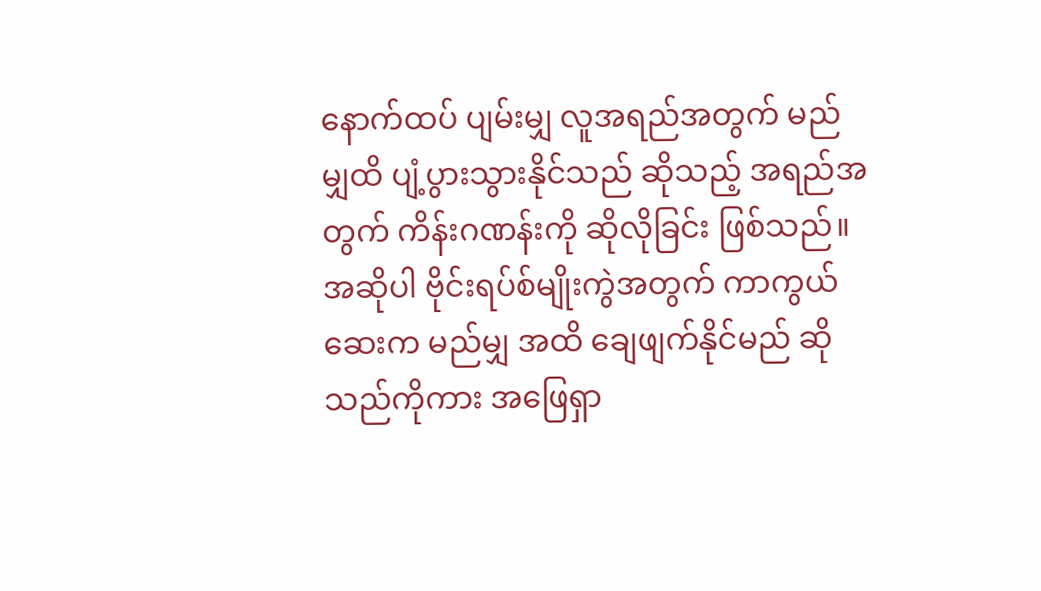နောက်ထပ် ပျမ်းမျှ လူအရည်အတွက် မည်မျှထိ ပျံ့ပွားသွားနိုင်သည် ဆိုသည့် အရည်အတွက် ကိန်းဂဏန်းကို ဆိုလိုခြင်း ဖြစ်သည်။
အဆိုပါ ဗိုင်းရပ်စ်မျိုးကွဲအတွက် ကာကွယ်ဆေးက မည်မျှ အထိ ချေဖျက်နိုင်မည် ဆိုသည်ကိုကား အဖြေရှာ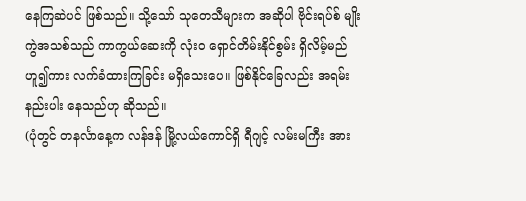နေကြဆဲပင် ဖြစ်သည်။ သို့သော် သုတေသီများက အဆိုပါ ဗိုင်းရပ်စ် မျိုးကွဲအသစ်သည် ကာကွယ်ဆေးကို လုံးဝ ရှောင်တိမ်းနိုင်စွမ်း ရှိလိမ့်မည်ဟူ၍ကား လက်ခံထားကြခြင်း မရှိသေးပေ။ ဖြစ်နိုင်ခြေလည်း အရမ်းနည်းပါး နေသည်ဟု ဆိုသည်။
(ပုံတွင် တနင်္လာနေ့က လန်ဒန် မြို့လယ်ကောင်ရှိ ရီဂျင့် လမ်းမကြီး အား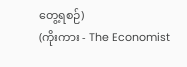တွေ့ရစဉ်)
(ကိုးကား - The Economist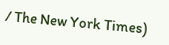/ The New York Times)